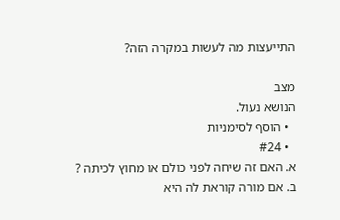התייעצות מה לעשות במקרה הזה?

מצב
הנושא נעול.
  • הוסף לסימניות
  • #24
א. האם זה שיחה לפני כולם או מחוץ לכיתה ?
ב. אם מורה קוראת לה היא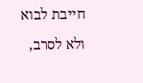חייבת לבוא ולא לסרב,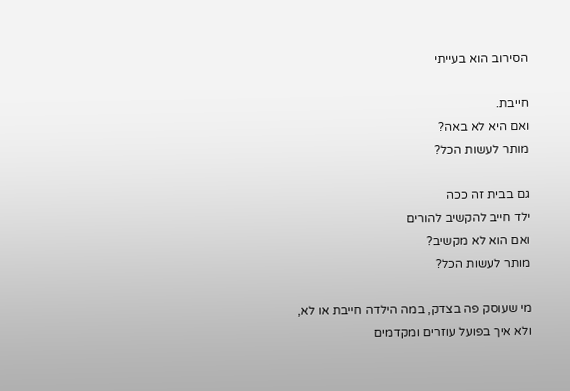הסירוב הוא בעייתי

חייבת.
ואם היא לא באה?
מותר לעשות הכל?

גם בבית זה ככה
ילד חייב להקשיב להורים
ואם הוא לא מקשיב?
מותר לעשות הכל?

מי שעוסק פה בצדק, במה הילדה חייבת או לא,
ולא איך בפועל עוזרים ומקדמים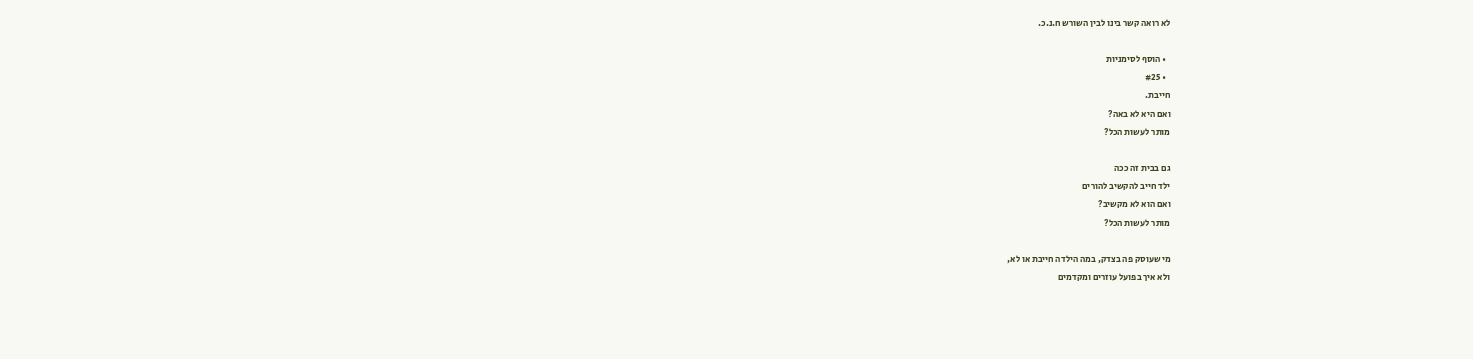לא רואה קשר בינו לבין השורש ח.נ.כ.

  • הוסף לסימניות
  • #25
חייבת.
ואם היא לא באה?
מותר לעשות הכל?

גם בבית זה ככה
ילד חייב להקשיב להורים
ואם הוא לא מקשיב?
מותר לעשות הכל?

מי שעוסק פה בצדק, במה הילדה חייבת או לא,
ולא איך בפועל עוזרים ומקדמים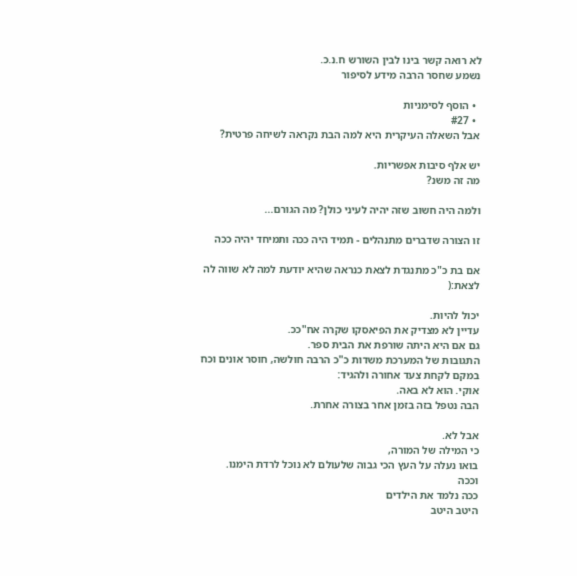לא רואה קשר בינו לבין השורש ח.נ.כ.
נשמע שחסר הרבה מידע לסיפור

  • הוסף לסימניות
  • #27
אבל השאלה העיקרית היא למה הבת נקראה לשיחה פרטית?

יש אלף סיבות אפשריות.
מה זה משנ?

ולמה היה חשוב שזה יהיה לעיני כולן? מה הגורם...

זו הצורה שדברים מתנהלים - תמיד היה ככה ותמיחד יהיה ככה

אם בת כ"כ מתנגדת לצאת כנראה שהיא יודעת למה לא שווה לה לצאת:(

יכול להיות.
עדיין לא מצדיק את הפיאסקו שקרה אח"ככ.
גם אם היא היתה שורפת את הבית ספר.
התגובות של המערכת משדות כ"כ הרבה חולשה, חוסר אונים וכח
במקם לקחת צעד אחורה ולהגיד:
אוקי. הוא לא באה.
הבה נטפל בזה בזמן אחר בצורה אחרת.

אבל לא.
כי המילה של המורה,
בואו נעלה על העץ הכי גבוה שלעולם לא נוכל לרדת הימנו.
וככה
ככה נלמד את הילדים
היטב היטב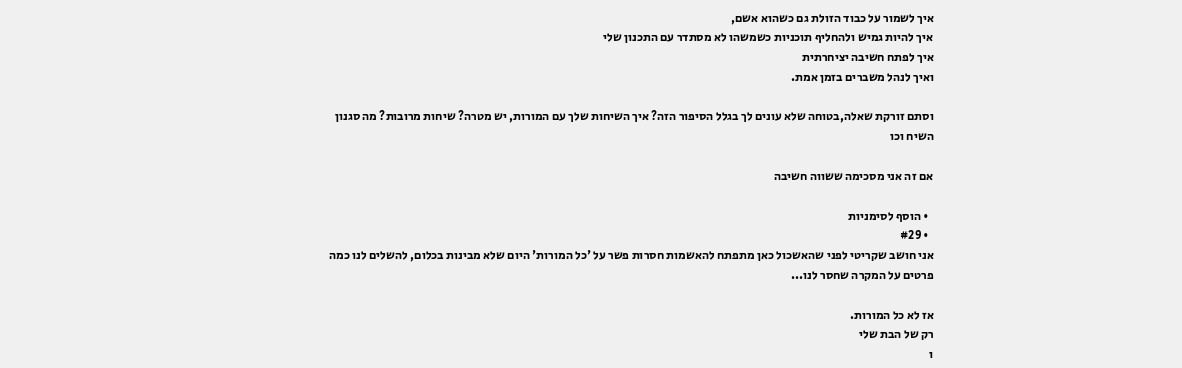איך לשמור על כבוד הזולת גם כשהוא אשם,
איך להיות גמיש ולהחליף תוכניות כשמשהו לא מסתדר עם התכנון שלי
איך לפתח חשיבה יציחרתית
ואיך לנהל משברים בזמן אמת.

וסתם זורקת שאלה,בטוחה שלא עונים לך בגלל הסיפור הזה? איך השיחות שלך עם המורות, יש מטרה? שיחות מרובות? מה סגנון השיח וכו

אם זה אני מסכימה ששווה חשיבה

  • הוסף לסימניות
  • #29
אני חושב שקריטי לפני שהאשכול כאן מתפתח להאשמות חסרות פשר על 'כל המורות' היום שלא מבינות בכלום, להשלים לנו כמה פרטים על המקרה שחסר לנו...

אז לא כל המורות.
רק של הבת שלי
ו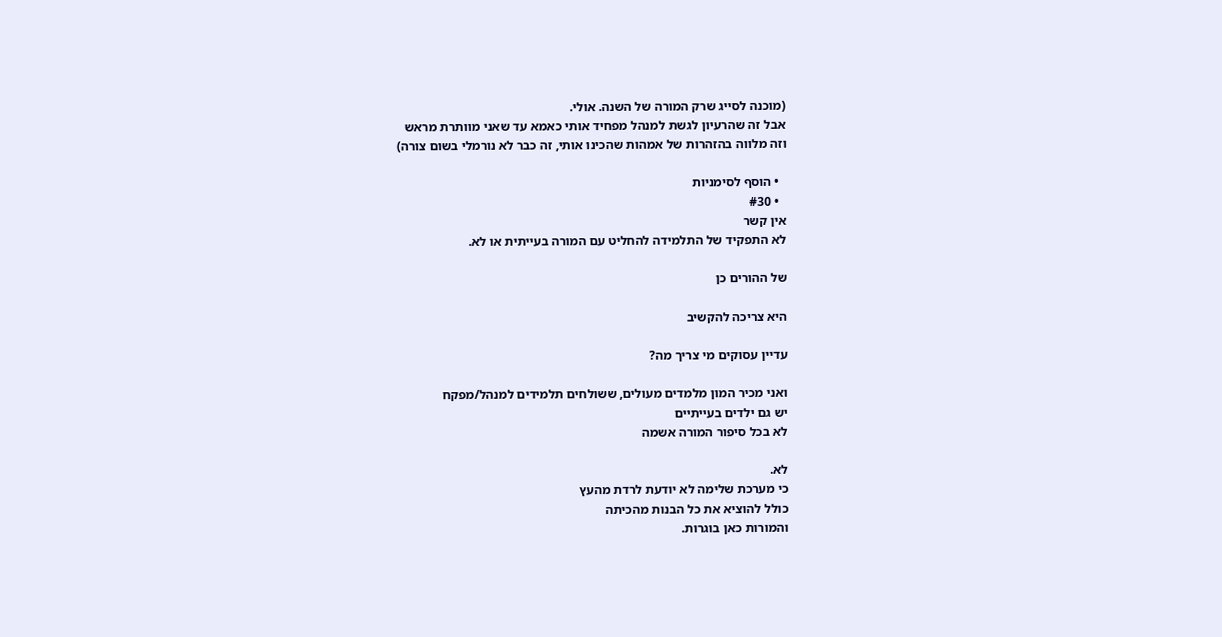(מוכנה לסייג שרק המורה של השנה. אולי.
אבל זה שהרעיון לגשת למנהל מפחיד אותי כאמא עד שאני מוותרת מראש
וזה מלווה בהזהרות של אמהות שהכינו אותי, זה כבר לא נורמלי בשום צורה)

  • הוסף לסימניות
  • #30
אין קשר
לא התפקיד של התלמידה להחליט עם המורה בעייתית או לא.

של ההורים כן

היא צריכה להקשיב

עדיין עסוקים מי צריך מה?

ואני מכיר המון מלמדים מעולים, ששולחים תלמידים למנהל/מפקח
יש גם ילדים בעייתיים
לא בכל סיפור המורה אשמה

לא.
כי מערכת שלימה לא יודעת לרדת מהעץ
כולל להוציא את כל הבנות מהכיתה
והמורות כאן בוגרות.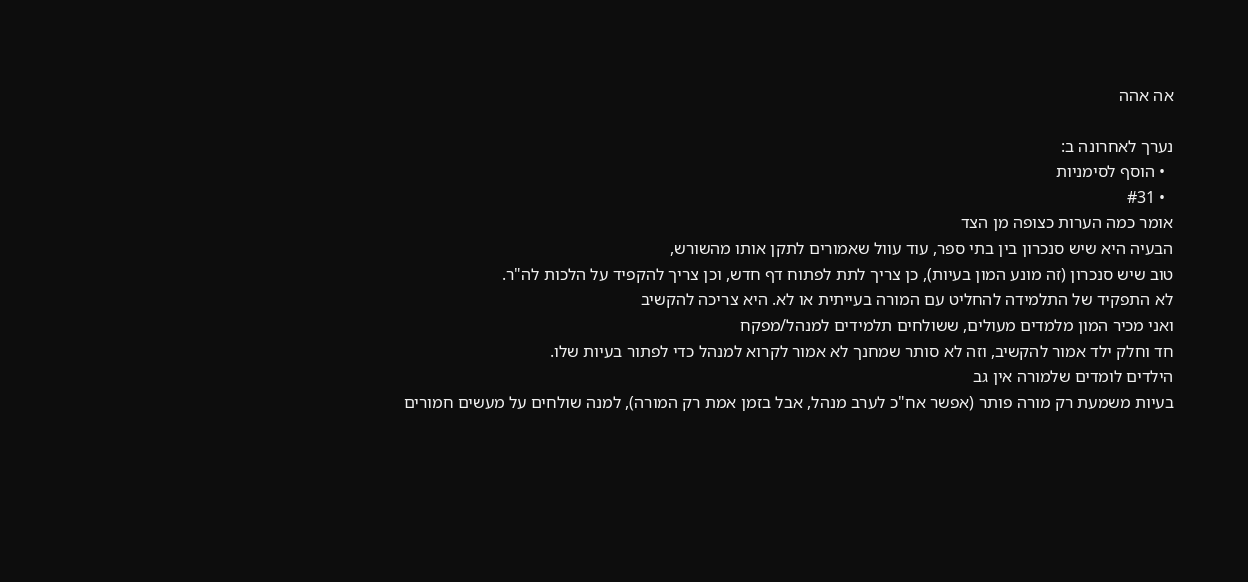אה אהה

נערך לאחרונה ב:
  • הוסף לסימניות
  • #31
אומר כמה הערות כצופה מן הצד
הבעיה היא שיש סנכרון בין בתי ספר, עוד עוול שאמורים לתקן אותו מהשורש,
טוב שיש סנכרון (זה מונע המון בעיות), כן צריך לתת לפתוח דף חדש, וכן צריך להקפיד על הלכות לה"ר.
לא התפקיד של התלמידה להחליט עם המורה בעייתית או לא. היא צריכה להקשיב
ואני מכיר המון מלמדים מעולים, ששולחים תלמידים למנהל/מפקח
חד וחלק ילד אמור להקשיב, וזה לא סותר שמחנך לא אמור לקרוא למנהל כדי לפתור בעיות שלו.
הילדים לומדים שלמורה אין גב
בעיות משמעת רק מורה פותר (אפשר אח"כ לערב מנהל, אבל בזמן אמת רק המורה), למנה שולחים על מעשים חמורים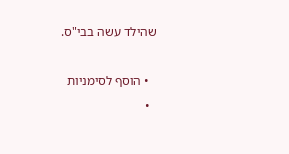שהילד עשה בבי"ס.

  • הוסף לסימניות
  •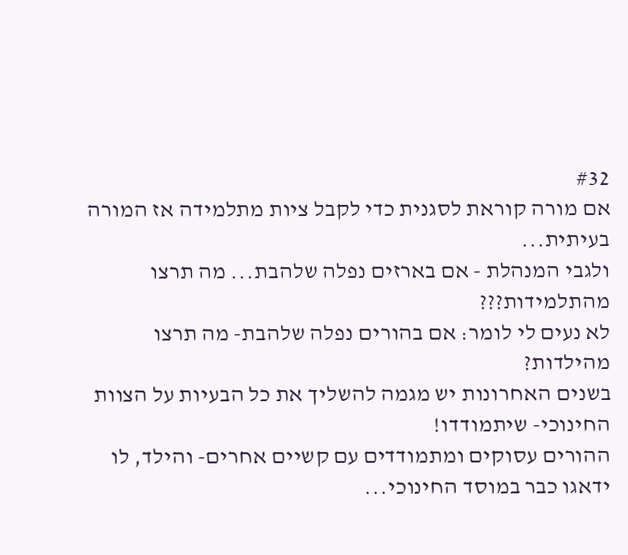#32
אם מורה קוראת לסגנית כדי לקבל ציות מתלמידה אז המורה בעיתית...
ולגבי המנהלת - אם בארזים נפלה שלהבת... מה תרצו מהתלמידות???
לא נעים לי לומר: אם בהורים נפלה שלהבת- מה תרצו מהילדות?
בשנים האחרונות יש מגמה להשליך את כל הבעיות על הצוות החינוכי- שיתמודדו!
ההורים עסוקים ומתמודדים עם קשיים אחרים- והילד, לו ידאגו כבר במוסד החינוכי...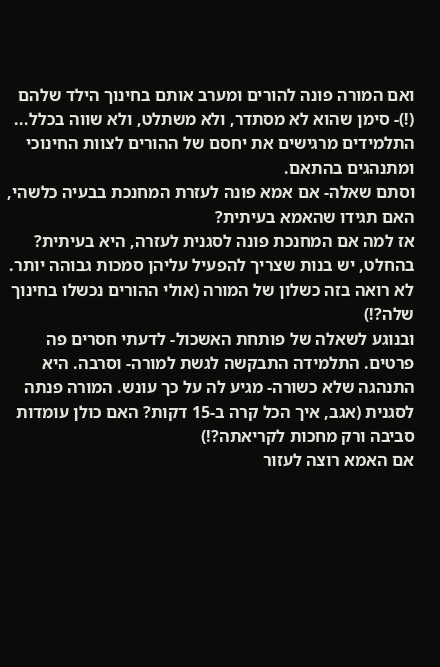ואם המורה פונה להורים ומערב אותם בחינוך הילד שלהם (!)- סימן שהוא לא מסתדר, ולא משתלט, ולא שווה בכלל...
התלמידים מרגישים את יחסם של ההורים לצוות החינוכי ומתנהגים בהתאם.
וסתם שאלה- אם אמא פונה לעזרת המחנכת בבעיה כלשהי, האם תגידו שהאמא בעיתית?
אז למה אם המחנכת פונה לסגנית לעזרה, היא בעיתית?
בהחלט, יש בנות שצריך להפעיל עליהן סמכות גבוהה יותר. לא רואה בזה כשלון של המורה (אולי ההורים נכשלו בחינוך שלה?!)
ובנוגע לשאלה של פותחת האשכול- לדעתי חסרים פה פרטים. התלמידה התבקשה לגשת למורה- וסרבה. היא התנהגה שלא כשורה- מגיע לה על כך עונש. המורה פנתה לסגנית (אגב, איך הכל קרה ב-15 דקות? האם כולן עומדות סביבה ורק מחכות לקריאתה?!)
אם האמא רוצה לעזור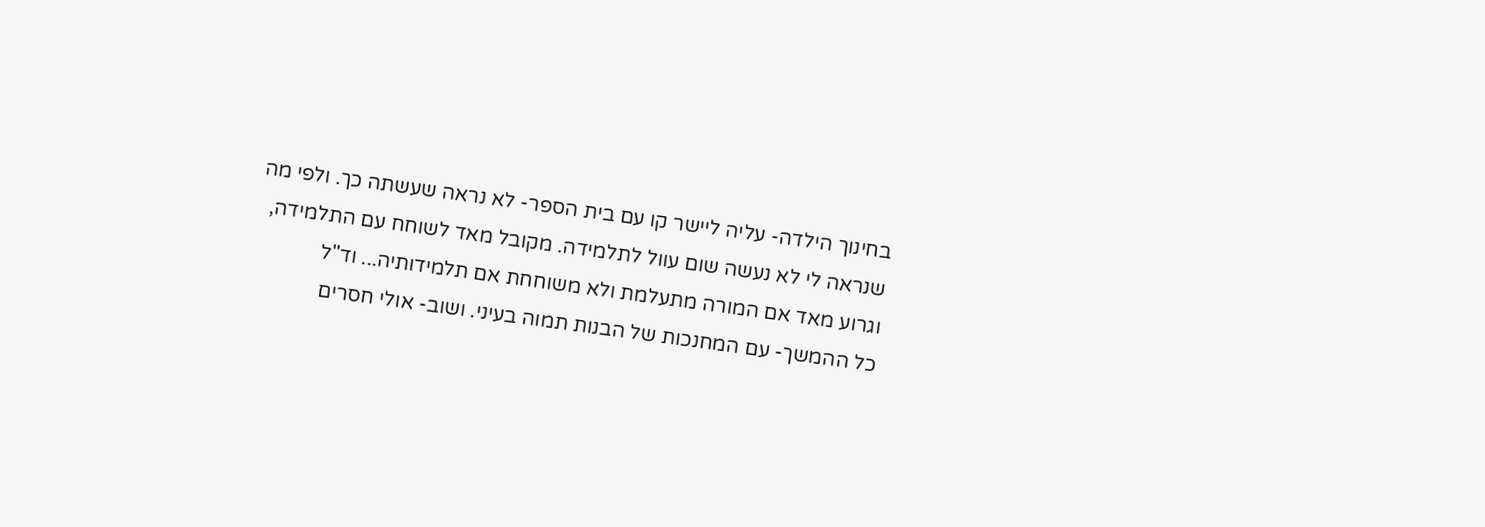בחינוך הילדה- עליה ליישר קו עם בית הספר- לא נראה שעשתה כך. ולפי מה שנראה לי לא נעשה שום עוול לתלמידה. מקובל מאד לשוחח עם התלמידה, וגרוע מאד אם המורה מתעלמת ולא משוחחת אם תלמידותיה... וד"ל
כל ההמשך- עם המחנכות של הבנות תמוה בעיני. ושוב- אולי חסרים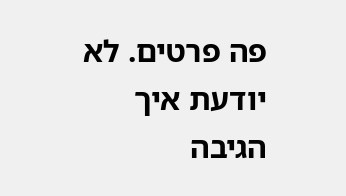פה פרטים. לא יודעת איך הגיבה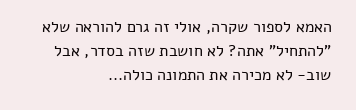האמא לספור שקרה, אולי זה גרם להוראה שלא "להתחיל" אתה? לא חושבת שזה בסדר, אבל שוב- לא מכירה את התמונה כולה...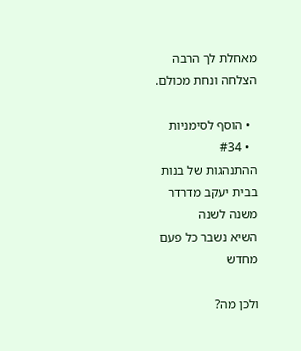מאחלת לך הרבה הצלחה ונחת מכולם.

  • הוסף לסימניות
  • #34
ההתנהגות של בנות בבית יעקב מדרדר משנה לשנה
השיא נשבר כל פעם מחדש

ולכן מה?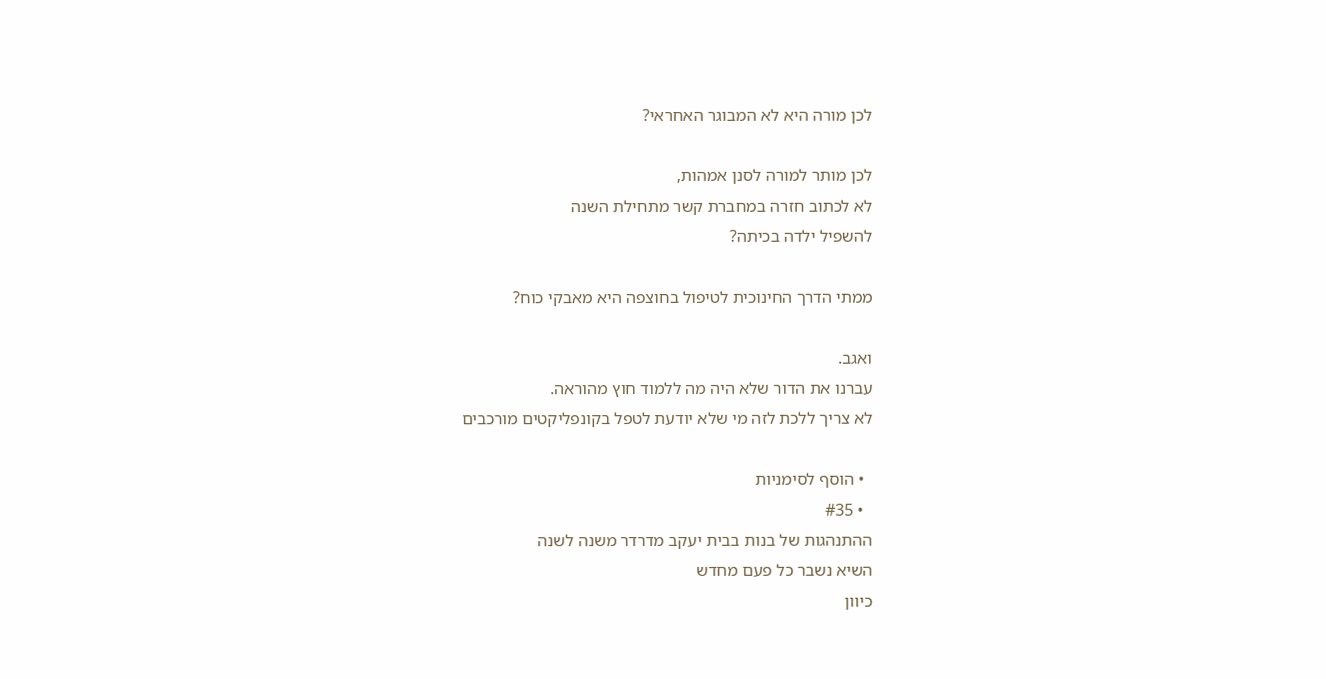לכן מורה היא לא המבוגר האחראי?

לכן מותר למורה לסנן אמהות,
לא לכתוב חזרה במחברת קשר מתחילת השנה
להשפיל ילדה בכיתה?

ממתי הדרך החינוכית לטיפול בחוצפה היא מאבקי כוח?

ואגב.
עברנו את הדור שלא היה מה ללמוד חוץ מהוראה.
לא צריך ללכת לזה מי שלא יודעת לטפל בקונפליקטים מורכבים

  • הוסף לסימניות
  • #35
ההתנהגות של בנות בבית יעקב מדרדר משנה לשנה
השיא נשבר כל פעם מחדש
כיוון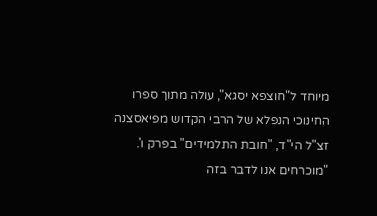מיוחד ל"חוצפא יסגא", עולה מתוך ספרו החינוכי הנפלא של הרבי הקדוש מפיאסצנה זצ"ל הי"ד, "חובת התלמידים" בפרק ו'.
"מוכרחים אנו לדבר בזה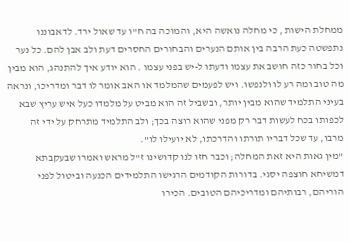ממחלת הישות , כי מחלה נואשה היא, והמוכה בה ח"ו עד שאול ירד. לדאבוננו נתפשטה כעת הרבה בין אותם הנערים והבחורים החסרים דעת ולב אבן להם. כל נער וכל בחור כזה חושב את עצמו ודעתו ל-יש בפני עצמו . הוא יודע איך להתנהג, הוא מבין מה טוב ומה רע לו ולנפשו. ויש לפעמים שהמלמד או האב אומר לו דבר ומדריכו, ונראה בעיני התלמיד שהוא מבין יותר, ובשביל זה הוא מביט על מלמדו כעל איש עריץ שבא לכפותו בכח לעשות דבר רק מפני שהוא רוצה בכך; ולב התלמיד מתרחק על ידי זה מרבו, עד שכל דבריו תורתו והדרכתו, לא יועילו לו".
"מין גאות היא זאת המחלה; וכבר חזו לנו קדושינו ז"ל מראש ואמרו שבעקבתא דמשיחא חוצפה יסגי. בדורות הקודמים הרגישו התלמידים הכנעה וביטול לפני הוריהם, רבותיהם ומדריכיהם הטובים. הכירו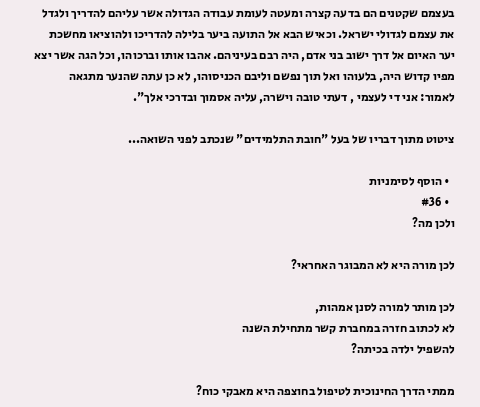בעצמם שקטנים הם בדעה קצרה ומעטה לעומת עבודה הגדולה אשר עליהם להדריך ולגדל את עצמם לגדולי ישראל. וכאיש הבא אל התועה ביער בלילה להדריכו ולהוציאו מחשכת יער האיום אל דרך ישוב בני אדם, היה רבם בעיניהם. אהבו אותו וברכוהו, וכל הגה אשר יצא מפיו קדוש היה, בלעוהו ואל תוך נפשם וליבם הכניסוהו, לא כן עתה שהנער מתגאה לאמור: אני די לעצמי , דעתי טובה וישרה, עליה אסמוך ובדרכי אלך".

ציטוט מתוך דבריו של בעל "חובת התלמידים" שנכתב לפני השואה...

  • הוסף לסימניות
  • #36
ולכן מה?

לכן מורה היא לא המבוגר האחראי?

לכן מותר למורה לסנן אמהות,
לא לכתוב חזרה במחברת קשר מתחילת השנה
להשפיל ילדה בכיתה?

ממתי הדרך החינוכית לטיפול בחוצפה היא מאבקי כוח?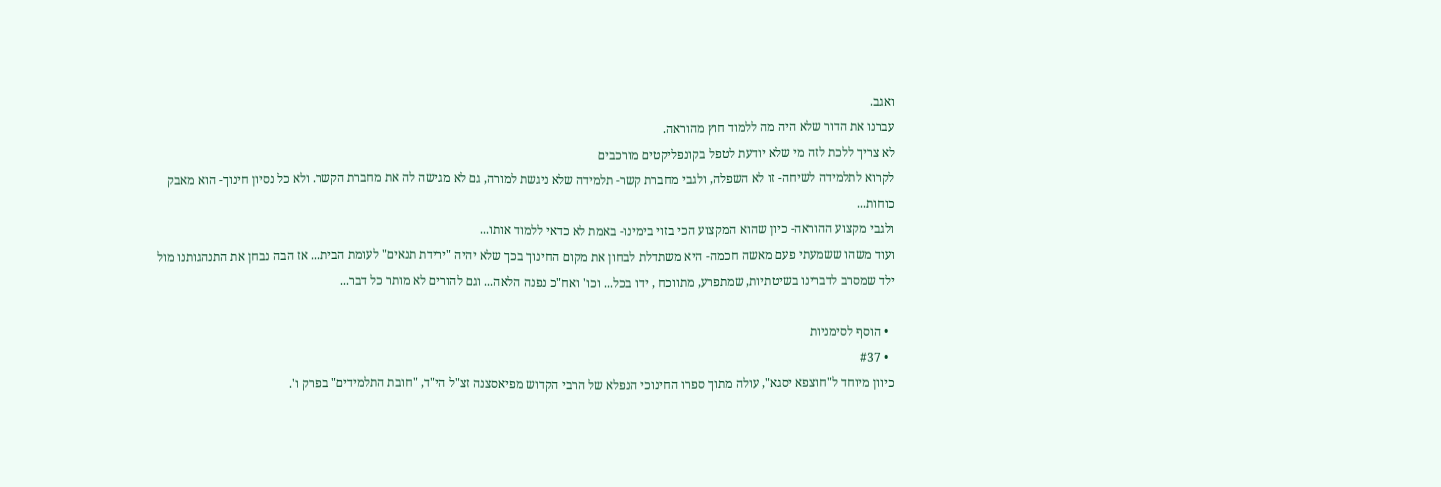ואגב.
עברנו את הדור שלא היה מה ללמוד חוץ מהוראה.
לא צריך ללכת לזה מי שלא יודעת לטפל בקונפליקטים מורכבים
לקרוא לתלמידה לשיחה- זו לא השפלה, ולגבי מחברת קשר- תלמידה שלא ניגשת למורה, גם לא מגישה לה את מחברת הקשר. ולא כל נסיון חינוך- הוא מאבק כוחות...
ולגבי מקצוע ההוראה- כיון שהוא המקצוע הכי בזוי בימינו- באמת לא כדאי ללמוד אותו...
ועוד משהו ששמעתי פעם מאשה חכמה- היא משתדלת לבחון את מקום החינוך בכך שלא יהיה "ירידת תנאים" לעומת הבית... אז הבה נבחן את התנהגותנו מול ילד שמסרב לדברינו בשיטתיות, שמתפרע, מתווכח , ידו בכל... וכו' ואח"כ נפנה הלאה... וגם להורים לא מותר כל דבר...

  • הוסף לסימניות
  • #37
כיוון מיוחד ל"חוצפא יסגא", עולה מתוך ספרו החינוכי הנפלא של הרבי הקדוש מפיאסצנה זצ"ל הי"ד, "חובת התלמידים" בפרק ו'.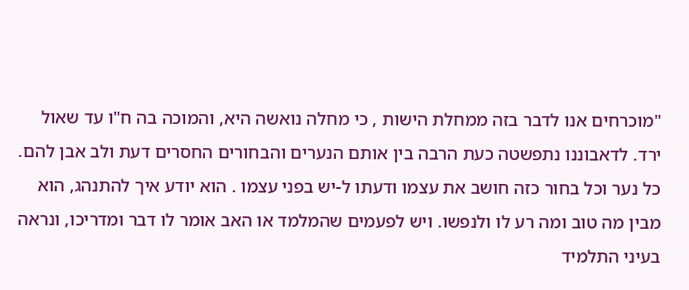"מוכרחים אנו לדבר בזה ממחלת הישות , כי מחלה נואשה היא, והמוכה בה ח"ו עד שאול ירד. לדאבוננו נתפשטה כעת הרבה בין אותם הנערים והבחורים החסרים דעת ולב אבן להם. כל נער וכל בחור כזה חושב את עצמו ודעתו ל-יש בפני עצמו . הוא יודע איך להתנהג, הוא מבין מה טוב ומה רע לו ולנפשו. ויש לפעמים שהמלמד או האב אומר לו דבר ומדריכו, ונראה בעיני התלמיד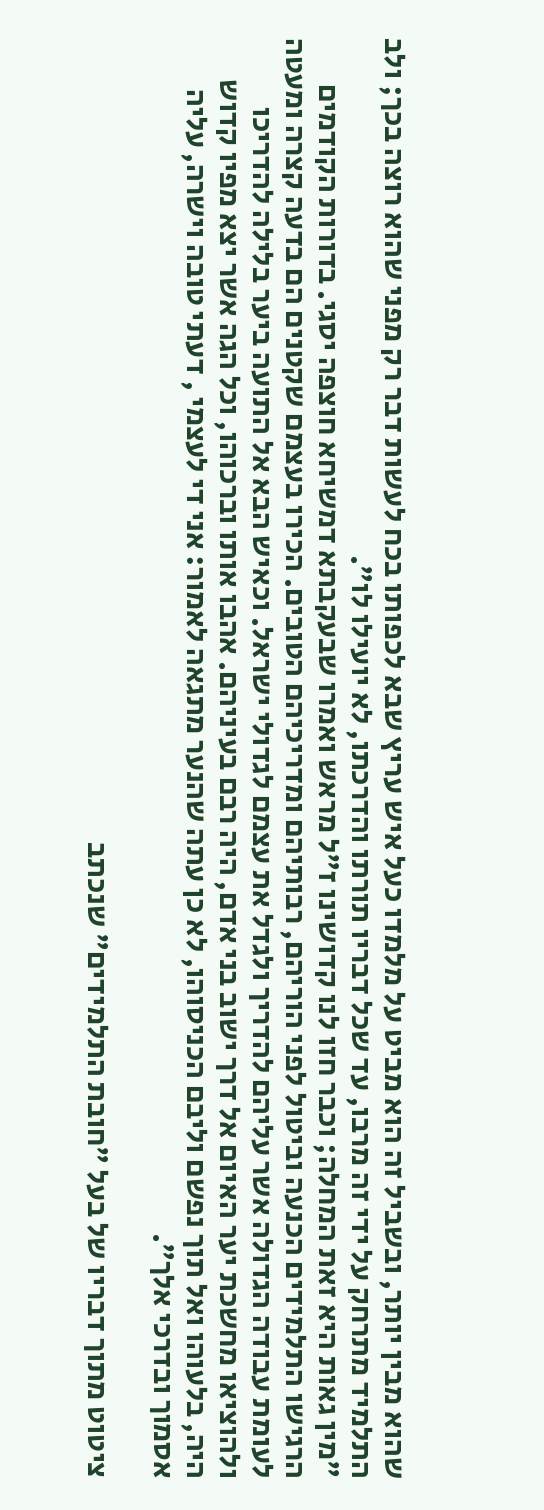שהוא מבין יותר, ובשביל זה הוא מביט על מלמדו כעל איש עריץ שבא לכפותו בכח לעשות דבר רק מפני שהוא רוצה בכך; ולב התלמיד מתרחק על ידי זה מרבו, עד שכל דבריו תורתו והדרכתו, לא יועילו לו".
"מין גאות היא זאת המחלה; וכבר חזו לנו קדושינו ז"ל מראש ואמרו שבעקבתא דמשיחא חוצפה יסגי. בדורות הקודמים הרגישו התלמידים הכנעה וביטול לפני הוריהם, רבותיהם ומדריכיהם הטובים. הכירו בעצמם שקטנים הם בדעה קצרה ומעטה לעומת עבודה הגדולה אשר עליהם להדריך ולגדל את עצמם לגדולי ישראל. וכאיש הבא אל התועה ביער בלילה להדריכו ולהוציאו מחשכת יער האיום אל דרך ישוב בני אדם, היה רבם בעיניהם. אהבו אותו וברכוהו, וכל הגה אשר יצא מפיו קדוש היה, בלעוהו ואל תוך נפשם וליבם הכניסוהו, לא כן עתה שהנער מתגאה לאמור: אני די לעצמי , דעתי טובה וישרה, עליה אסמוך ובדרכי אלך".

ציטוט מתוך דבריו של בעל "חובת התלמידים" שנכתב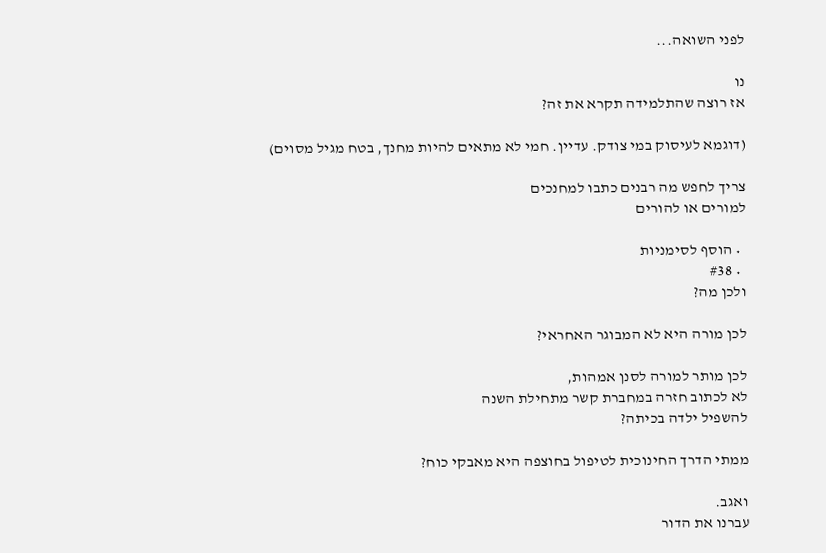לפני השואה...

נו
אז רוצה שהתלמידה תקרא את זה?

(דוגמא לעיסוק במי צודק. עדיין. חמי לא מתאים להיות מחנך, בטח מגיל מסוים)

צריך לחפש מה רבנים כתבו למחנכים
למורים או להורים

  • הוסף לסימניות
  • #38
ולכן מה?

לכן מורה היא לא המבוגר האחראי?

לכן מותר למורה לסנן אמהות,
לא לכתוב חזרה במחברת קשר מתחילת השנה
להשפיל ילדה בכיתה?

ממתי הדרך החינוכית לטיפול בחוצפה היא מאבקי כוח?

ואגב.
עברנו את הדור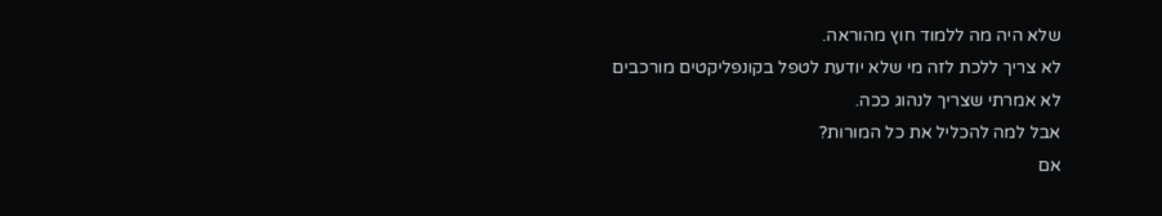שלא היה מה ללמוד חוץ מהוראה.
לא צריך ללכת לזה מי שלא יודעת לטפל בקונפליקטים מורכבים
לא אמרתי שצריך לנהוג ככה.
אבל למה להכליל את כל המורות?
אם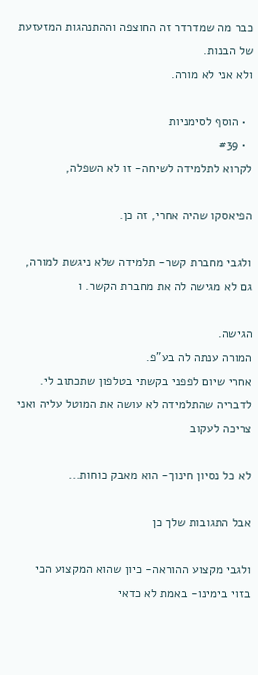כבר מה שמדרדר זה החוצפה וההתנהגות המזעזעת של הבנות.
ולא אני לא מורה.

  • הוסף לסימניות
  • #39
לקרוא לתלמידה לשיחה- זו לא השפלה,

הפיאסקו שהיה אחרי, זה כן.

ולגבי מחברת קשר- תלמידה שלא ניגשת למורה, גם לא מגישה לה את מחברת הקשר. ו

הגישה.
המורה ענתה לה בע"פ.
אחרי שיום לפפני בקשתי בטלפון שתכתוב לי.
לדבריה שהתלמידה לא עושה את המוטל עליה ואני צריכה לעקוב

לא כל נסיון חינוך- הוא מאבק כוחות...

אבל התגובות שלך כן

ולגבי מקצוע ההוראה- כיון שהוא המקצוע הכי בזוי בימינו- באמת לא כדאי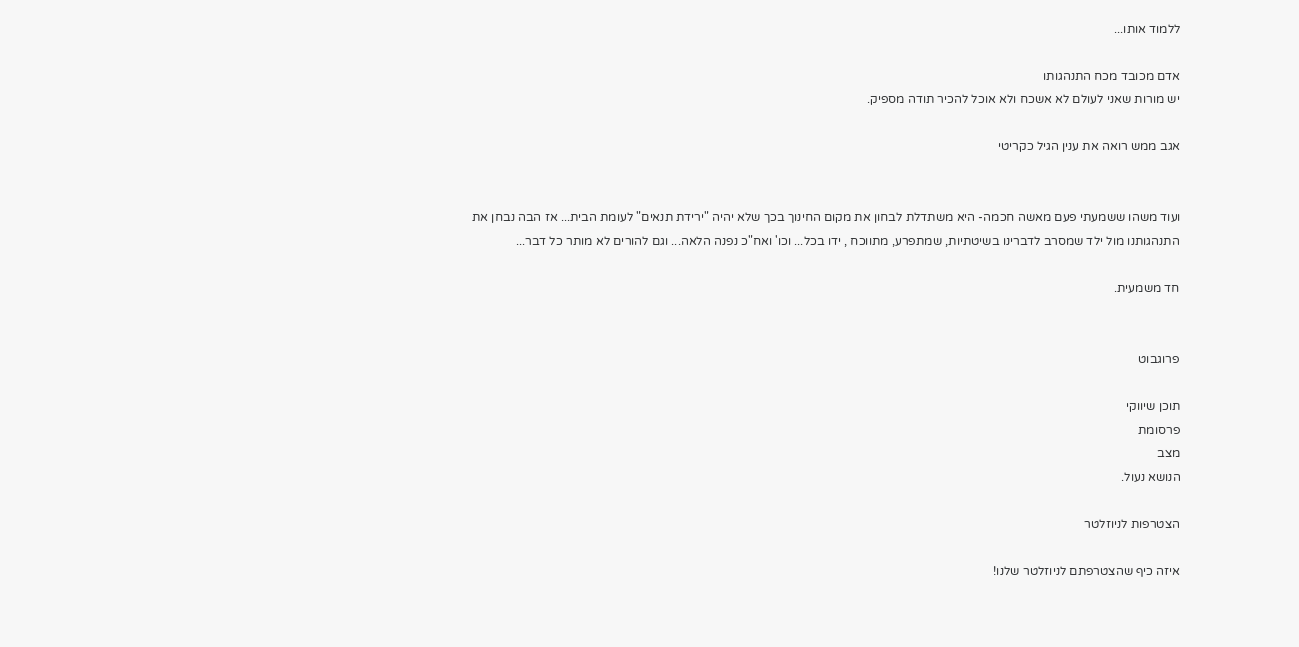ללמוד אותו...

אדם מכובד מכח התנהגותו
יש מורות שאני לעולם לא אשכח ולא אוכל להכיר תודה מספיק.

אגב ממש רואה את ענין הגיל כקריטי


ועוד משהו ששמעתי פעם מאשה חכמה- היא משתדלת לבחון את מקום החינוך בכך שלא יהיה "ירידת תנאים" לעומת הבית... אז הבה נבחן את התנהגותנו מול ילד שמסרב לדברינו בשיטתיות, שמתפרע, מתווכח , ידו בכל... וכו' ואח"כ נפנה הלאה... וגם להורים לא מותר כל דבר...

חד משמעית.


פרוגבוט

תוכן שיווקי
פרסומת
מצב
הנושא נעול.

הצטרפות לניוזלטר

איזה כיף שהצטרפתם לניוזלטר שלנו!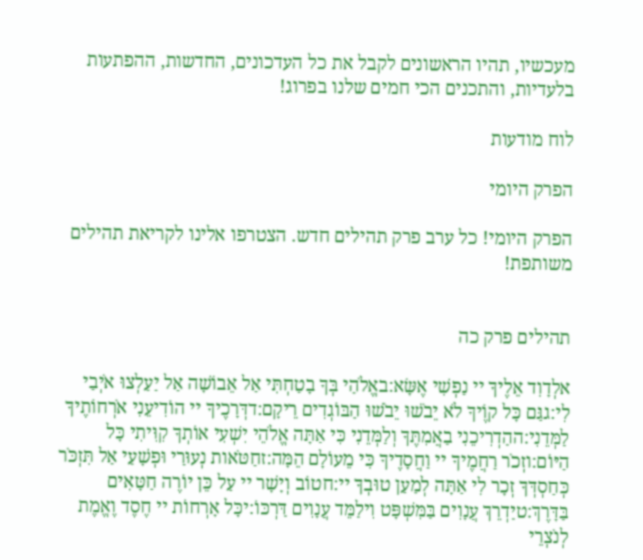מעכשיו, תהיו הראשונים לקבל את כל העדכונים, החדשות, ההפתעות בלעדיות, והתכנים הכי חמים שלנו בפרוג!

לוח מודעות

הפרק היומי

הפרק היומי! כל ערב פרק תהילים חדש. הצטרפו אלינו לקריאת תהילים משותפת!


תהילים פרק כה

אלְדָוִד אֵלֶיךָ יי נַפְשִׁי אֶשָּׂא:באֱלֹהַי בְּךָ בָטַחְתִּי אַל אֵבוֹשָׁה אַל יַעַלְצוּ אֹיְבַי לִי:גגַּם כָּל קוֶֹיךָ לֹא יֵבֹשׁוּ יֵבֹשׁוּ הַבּוֹגְדִים רֵיקָם:דדְּרָכֶיךָ יי הוֹדִיעֵנִי אֹרְחוֹתֶיךָ לַמְּדֵנִי:ההַדְרִיכֵנִי בַאֲמִתֶּךָ וְלַמְּדֵנִי כִּי אַתָּה אֱלֹהֵי יִשְׁעִי אוֹתְךָ קִוִּיתִי כָּל הַיּוֹם:וזְכֹר רַחֲמֶיךָ יי וַחֲסָדֶיךָ כִּי מֵעוֹלָם הֵמָּה:זחַטֹּאות נְעוּרַי וּפְשָׁעַי אַל תִּזְכֹּר כְּחַסְדְּךָ זְכָר לִי אַתָּה לְמַעַן טוּבְךָ יי:חטוֹב וְיָשָׁר יי עַל כֵּן יוֹרֶה חַטָּאִים בַּדָּרֶךְ:טיַדְרֵךְ עֲנָוִים בַּמִּשְׁפָּט וִילַמֵּד עֲנָוִים דַּרְכּוֹ:יכָּל אָרְחוֹת יי חֶסֶד וֶאֱמֶת לְנֹצְרֵי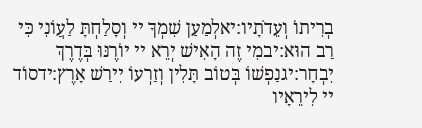בְרִיתוֹ וְעֵדֹתָיו:יאלְמַעַן שִׁמְךָ יי וְסָלַחְתָּ לַעֲוֹנִי כִּי רַב הוּא:יבמִי זֶה הָאִישׁ יְרֵא יי יוֹרֶנּוּ בְּדֶרֶךְ יִבְחָר:יגנַפְשׁוֹ בְּטוֹב תָּלִין וְזַרְעוֹ יִירַשׁ אָרֶץ:ידסוֹד יי לִירֵאָיו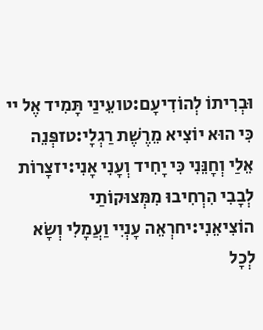וּבְרִיתוֹ לְהוֹדִיעָם:טועֵינַי תָּמִיד אֶל יי כִּי הוּא יוֹצִיא מֵרֶשֶׁת רַגְלָי:טזפְּנֵה אֵלַי וְחָנֵּנִי כִּי יָחִיד וְעָנִי אָנִי:יזצָרוֹת לְבָבִי הִרְחִיבוּ מִמְּצוּקוֹתַי הוֹצִיאֵנִי:יחרְאֵה עָנְיִי וַעֲמָלִי וְשָׂא לְכָל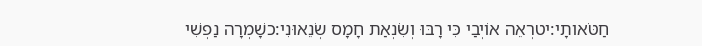חַטֹּאותָי:יטרְאֵה אוֹיְבַי כִּי רָבּוּ וְשִׂנְאַת חָמָס שְׂנֵאוּנִי:כשָׁמְרָה נַפְשִׁי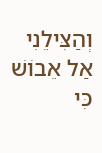וְהַצִּילֵנִי אַל אֵבוֹשׁ כִּי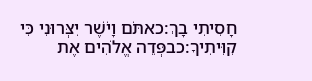חָסִיתִי בָךְ:כאתֹּם וָיֹשֶׁר יִצְּרוּנִי כִּי קִוִּיתִיךָ:כבפְּדֵה אֱלֹהִים אֶת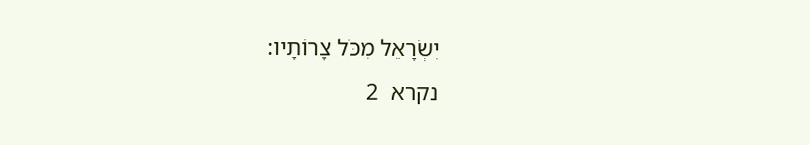יִשְׂרָאֵל מִכֹּל צָרוֹתָיו:
נקרא  2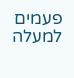פעמים
למעלה